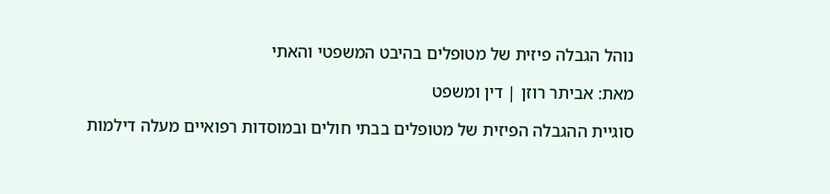נוהל הגבלה פיזית של מטופלים בהיבט המשפטי והאתי

מאת: אביתר רוזן | דין ומשפט

סוגיית ההגבלה הפיזית של מטופלים בבתי חולים ובמוסדות רפואיים מעלה דילמות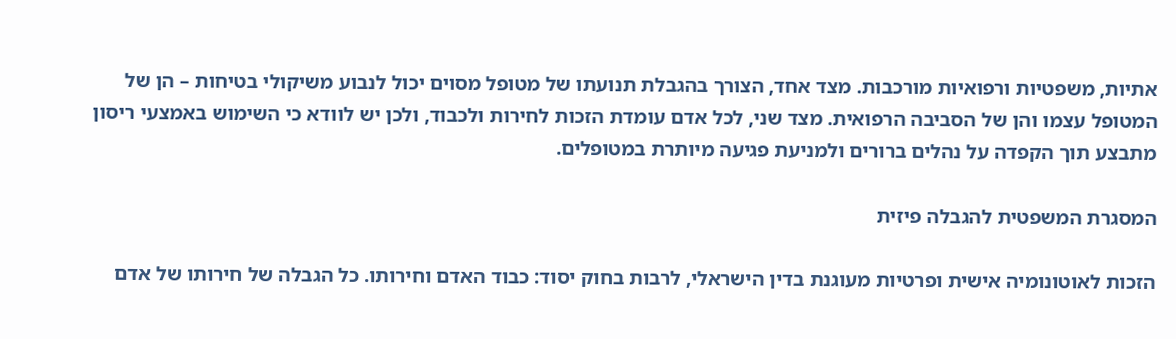אתיות, משפטיות ורפואיות מורכבות. מצד אחד, הצורך בהגבלת תנועתו של מטופל מסוים יכול לנבוע משיקולי בטיחות – הן של המטופל עצמו והן של הסביבה הרפואית. מצד שני, לכל אדם עומדת הזכות לחירות ולכבוד, ולכן יש לוודא כי השימוש באמצעי ריסון מתבצע תוך הקפדה על נהלים ברורים ולמניעת פגיעה מיותרת במטופלים.

המסגרת המשפטית להגבלה פיזית

הזכות לאוטונומיה אישית ופרטיות מעוגנת בדין הישראלי, לרבות בחוק יסוד: כבוד האדם וחירותו. כל הגבלה של חירותו של אדם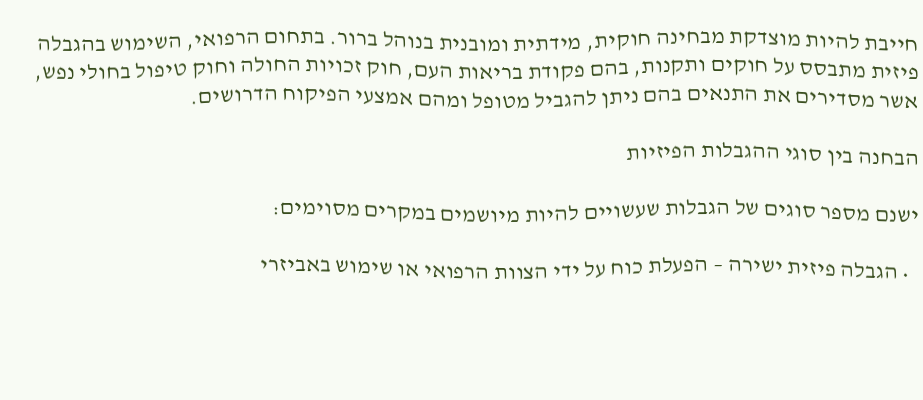חייבת להיות מוצדקת מבחינה חוקית, מידתית ומובנית בנוהל ברור. בתחום הרפואי, השימוש בהגבלה פיזית מתבסס על חוקים ותקנות, בהם פקודת בריאות העם, חוק זכויות החולה וחוק טיפול בחולי נפש, אשר מסדירים את התנאים בהם ניתן להגביל מטופל ומהם אמצעי הפיקוח הדרושים.

הבחנה בין סוגי ההגבלות הפיזיות

ישנם מספר סוגים של הגבלות שעשויים להיות מיושמים במקרים מסוימים:

  • הגבלה פיזית ישירה – הפעלת כוח על ידי הצוות הרפואי או שימוש באביזרי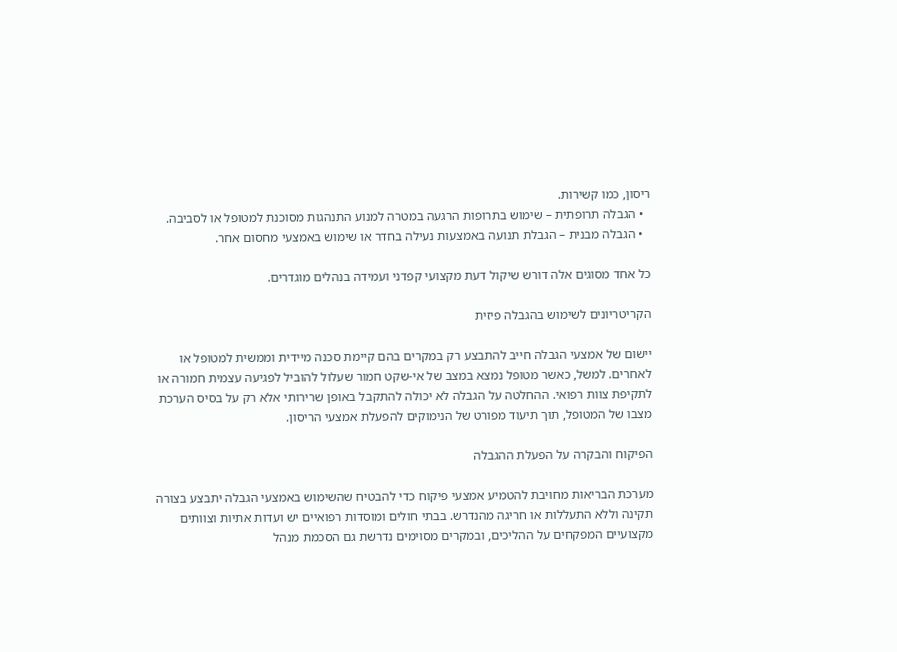ריסון, כמו קשירות.
  • הגבלה תרופתית – שימוש בתרופות הרגעה במטרה למנוע התנהגות מסוכנת למטופל או לסביבה.
  • הגבלה מבנית – הגבלת תנועה באמצעות נעילה בחדר או שימוש באמצעי מחסום אחר.

כל אחד מסוגים אלה דורש שיקול דעת מקצועי קפדני ועמידה בנהלים מוגדרים.

הקריטריונים לשימוש בהגבלה פיזית

יישום של אמצעי הגבלה חייב להתבצע רק במקרים בהם קיימת סכנה מיידית וממשית למטופל או לאחרים. למשל, כאשר מטופל נמצא במצב של אי-שקט חמור שעלול להוביל לפגיעה עצמית חמורה או לתקיפת צוות רפואי. ההחלטה על הגבלה לא יכולה להתקבל באופן שרירותי אלא רק על בסיס הערכת מצבו של המטופל, תוך תיעוד מפורט של הנימוקים להפעלת אמצעי הריסון.

הפיקוח והבקרה על הפעלת ההגבלה

מערכת הבריאות מחויבת להטמיע אמצעי פיקוח כדי להבטיח שהשימוש באמצעי הגבלה יתבצע בצורה תקינה וללא התעללות או חריגה מהנדרש. בבתי חולים ומוסדות רפואיים יש ועדות אתיות וצוותים מקצועיים המפקחים על ההליכים, ובמקרים מסוימים נדרשת גם הסכמת מנהל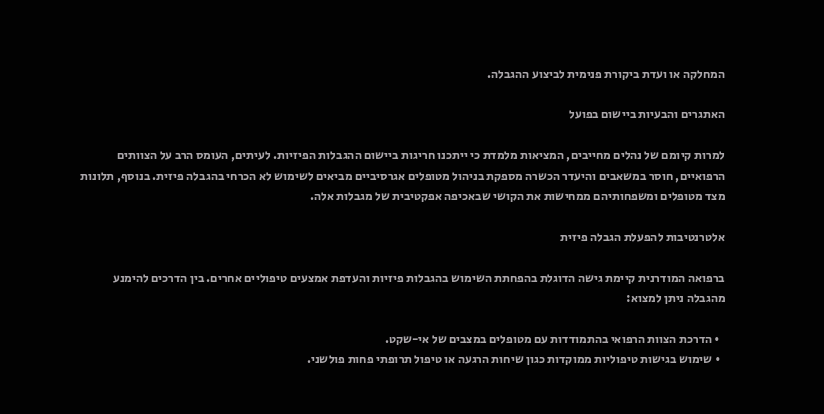המחלקה או ועדת ביקורת פנימית לביצוע ההגבלה.

האתגרים והבעיות ביישום בפועל

למרות קיומם של נהלים מחייבים, המציאות מלמדת כי ייתכנו חריגות ביישום ההגבלות הפיזיות. לעיתים, העומס הרב על הצוותים הרפואיים, חוסר במשאבים והיעדר הכשרה מספקת בניהול מטופלים אגרסיביים מביאים לשימוש לא הכרחי בהגבלה פיזית. בנוסף, תלונות מצד מטופלים ומשפחותיהם ממחישות את הקושי שבאכיפה אפקטיבית של מגבלות אלה.

אלטרנטיבות להפעלת הגבלה פיזית

ברפואה המודרנית קיימת גישה הדוגלת בהפחתת השימוש בהגבלות פיזיות והעדפת אמצעים טיפוליים אחרים. בין הדרכים להימנע מהגבלה ניתן למצוא:

  • הדרכת הצוות הרפואי בהתמודדות עם מטופלים במצבים של אי-שקט.
  • שימוש בגישות טיפוליות ממוקדות כגון שיחות הרגעה או טיפול תרופתי פחות פולשני.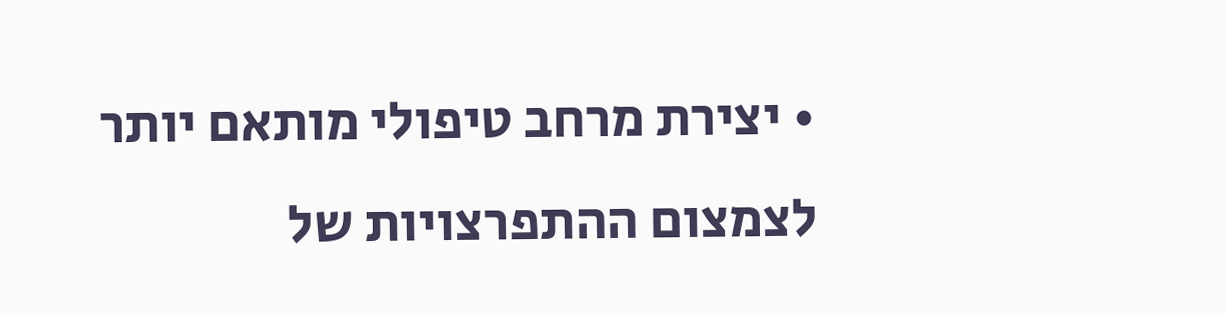• יצירת מרחב טיפולי מותאם יותר לצמצום ההתפרצויות של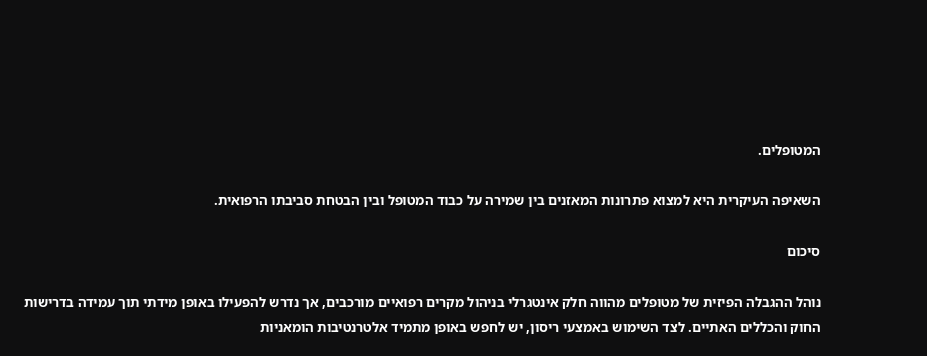המטופלים.

השאיפה העיקרית היא למצוא פתרונות המאזנים בין שמירה על כבוד המטופל ובין הבטחת סביבתו הרפואית.

סיכום

נוהל ההגבלה הפיזית של מטופלים מהווה חלק אינטגרלי בניהול מקרים רפואיים מורכבים, אך נדרש להפעילו באופן מידתי תוך עמידה בדרישות החוק והכללים האתיים. לצד השימוש באמצעי ריסון, יש לחפש באופן מתמיד אלטרנטיבות הומאניות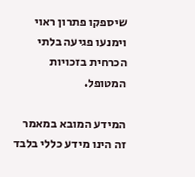שיספקו פתרון ראוי וימנעו פגיעה בלתי הכרחית בזכויות המטופל.

המידע המובא במאמר זה הינו מידע כללי בלבד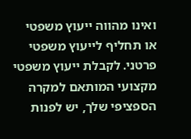ואינו מהווה ייעוץ משפטי או תחליף לייעוץ משפטי פרטני. לקבלת ייעוץ משפטי מקצועי המותאם למקרה הספציפי שלך, יש לפנות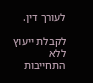לעורך דין.

לקבלת ייעוץ ללא התחייבות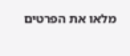מלאו את הפרטים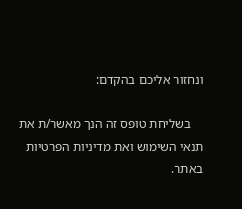ונחזור אליכם בהקדם:

    בשליחת טופס זה הנך מאשר/ת את תנאי השימוש ואת מדיניות הפרטיות באתר.